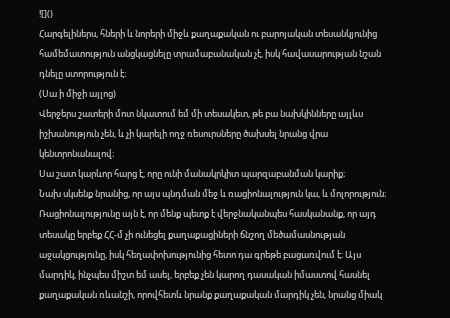![]()
Հարգելիներս, հների և նորերի միջև քաղաքական ու բարոյական տեսանկյունից համեմատություն անցկացնելը տրամաբանական չէ, իսկ հավասարության նշան դնելը ստորություն է։
(Սա ի միջի այլոց)
Վերջերս շատերի մոտ նկատում եմ մի տեսակետ, թե բա նախկինները այլևս իշխանություն չեն, և չի կարելի ողջ ռեսուրսները ծախսել նրանց վրա կենտրոնանալով։
Սա շատ կարևոր հարց է, որը ունի մանակրկիտ պարզաբանման կարիք։
Նախ սկսենք նրանից, որ այս պնդման մեջ և ռացիոնալություն կա, և մոլորություն։ Ռացիոնալությունը այն է, որ մենք պետք է վերջնականպես հասկանանք, որ այդ տեսակը երբեք ՀՀ-մ չի ունեցել քաղաքացիների ճնշող մեծամասնության աջակցությունը, իսկ հեղափոխությունից հետո դա գրեթե բացառվում է։ Այս մարդիկ, ինչպես միշտ եմ ասել, երբեք չեն կարող դասական իմաստով հասնել քաղաքական ռևանշի, որովհետև նրանք քաղաքական մարդիկ չեն, նրանց միակ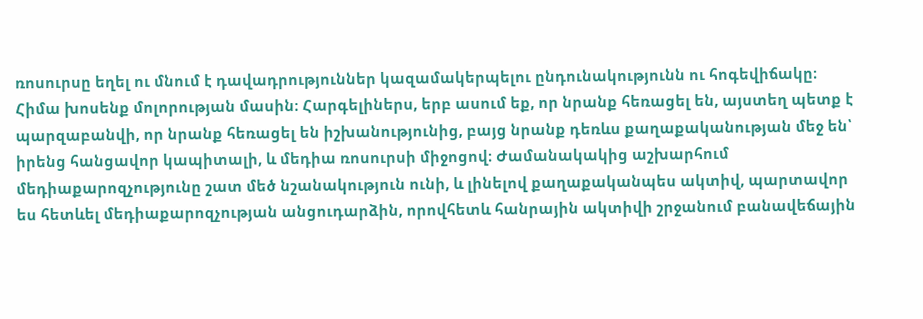ռոսուրսը եղել ու մնում է դավադրություններ կազամակերպելու ընդունակությունն ու հոգեվիճակը։
Հիմա խոսենք մոլորության մասին։ Հարգելիներս, երբ ասում եք, որ նրանք հեռացել են, այստեղ պետք է պարզաբանվի, որ նրանք հեռացել են իշխանությունից, բայց նրանք դեռևս քաղաքականության մեջ են՝ իրենց հանցավոր կապիտալի, և մեդիա ռոսուրսի միջոցով։ Ժամանակակից աշխարհում մեդիաքարոզչությունը շատ մեծ նշանակություն ունի, և լինելով քաղաքականպես ակտիվ, պարտավոր ես հետևել մեդիաքարոզչության անցուդարձին, որովհետև հանրային ակտիվի շրջանում բանավեճային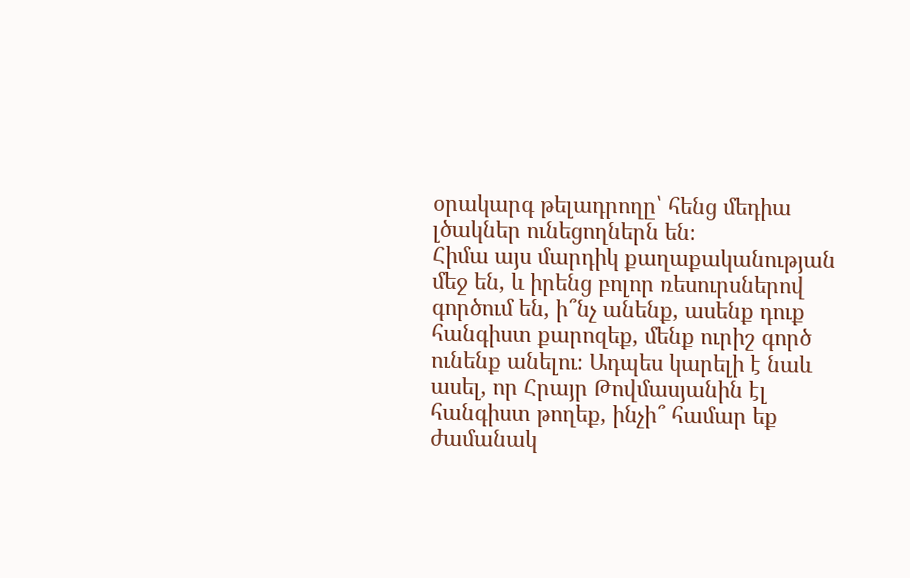օրակարգ թելադրողը՝ հենց մեդիա լծակներ ունեցողներն են։
Հիմա այս մարդիկ քաղաքականության մեջ են, և իրենց բոլոր ռեսուրսներով գործում են, ի՞նչ անենք, ասենք դուք հանգիստ քարոզեք, մենք ուրիշ գործ ունենք անելու։ Ադպես կարելի է նաև ասել, որ Հրայր Թովմասյանին էլ հանգիստ թողեք, ինչի՞ համար եք ժամանակ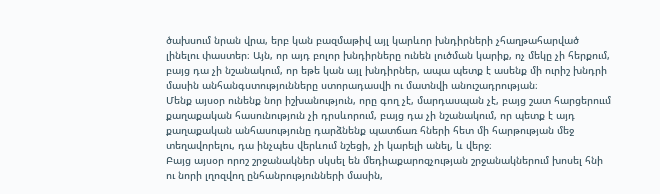ծախսում նրան վրա, երբ կան բազմաթիվ այլ կարևոր խնդիրների չհաղթահարված լինելու փաստեր։ Այն, որ այդ բոլոր խնդիրները ունեն լուծման կարիք, ոչ մեկը չի հերքում, բայց դա չի նշանակում, որ եթե կան այլ խնդիրներ, ապա պետք է ասենք մի ուրիշ խնդրի մասին անհանգստությունները ստորադասվի ու մատնվի անուշադրության։
Մենք այսօր ունենք նոր իշխանություն, որը գող չէ, մարդասպան չէ, բայց շատ հարցերոււմ քաղաքական հասունություն չի դրսևորում, բայց դա չի նշանակում, որ պետք է այդ քաղաքական անհասությունը դարձնենք պատճառ հների հետ մի հարթության մեջ տեղավորելու, դա ինչպես վերևում նշեցի, չի կարելի անել, և վերջ։
Բայց այսօր որոշ շրջանակներ սկսել են մեդիաքարոզչության շրջանակներում խոսել հնի ու նորի լղոզվող ընհանրությունների մասին,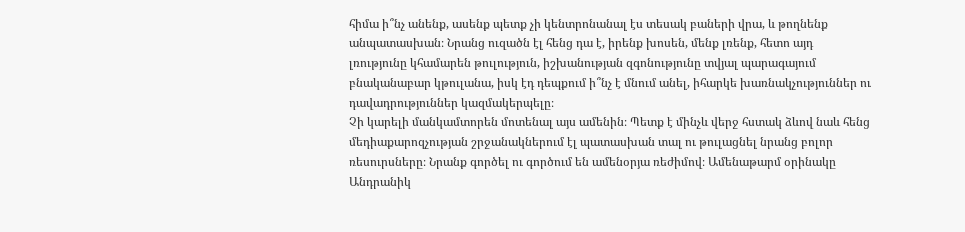հիմա ի՞նչ անենք, ասենք պետք չի կենտրոնանալ էս տեսակ բաների վրա, և թողնենք անպատասխան։ Նրանց ուզածն էլ հենց դա է, իրենք խոսեն, մենք լռենք, հետո այդ լռությունը կհամարեն թուլություն, իշխանության զգոնությունը տվյալ պարագայում բնականաբար կթուլանա, իսկ էդ դեպքում ի՞նչ է մնում անել, իհարկե խառնակչություններ ու դավադրություններ կազմակերպելը։
Չի կարելի մանկամտորեն մոտենալ այս ամենին։ Պետք է մինչև վերջ հստակ ձևով նաև հենց մեդիաքարոզչության շրջանակներում էլ պատասխան տալ ու թուլացնել նրանց բոլոր ռեսուրսները։ Նրանք գործել ու գործում են ամենօրյա ռեժիմով։ Ամենաթարմ օրինակը Անդրանիկ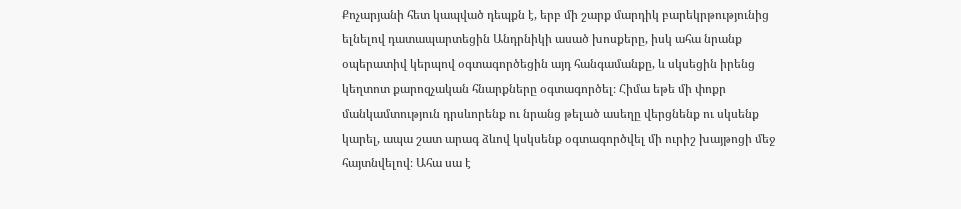Քոչարյանի հետ կապված դեպքն է, երբ մի շարք մարդիկ բարեկրթությունից ելնելով դատապարտեցին Անդրնիկի ասած խոսքերը, իսկ ահա նրանք օպերատիվ կերպով օգտագործեցին այդ հանգամանքը, և սկսեցին իրենց կեղտոտ քարոզչական հնարքները օգտագործել։ Հիմա եթե մի փոքր մանկամտություն դրսևորենք ու նրանց թելած ասեղը վերցնենք ու սկսենք կարել, ապա շատ արագ ձևով կսկսենք օգտագործվել մի ուրիշ խայթոցի մեջ հայտնվելով։ Ահա սա է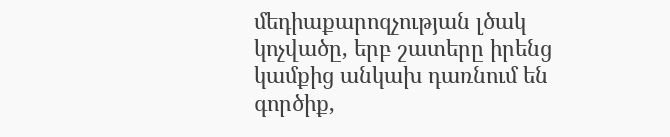մեդիաքարոզչության լծակ կոչվածը, երբ շատերը իրենց կամքից անկախ դառնում են գործիք,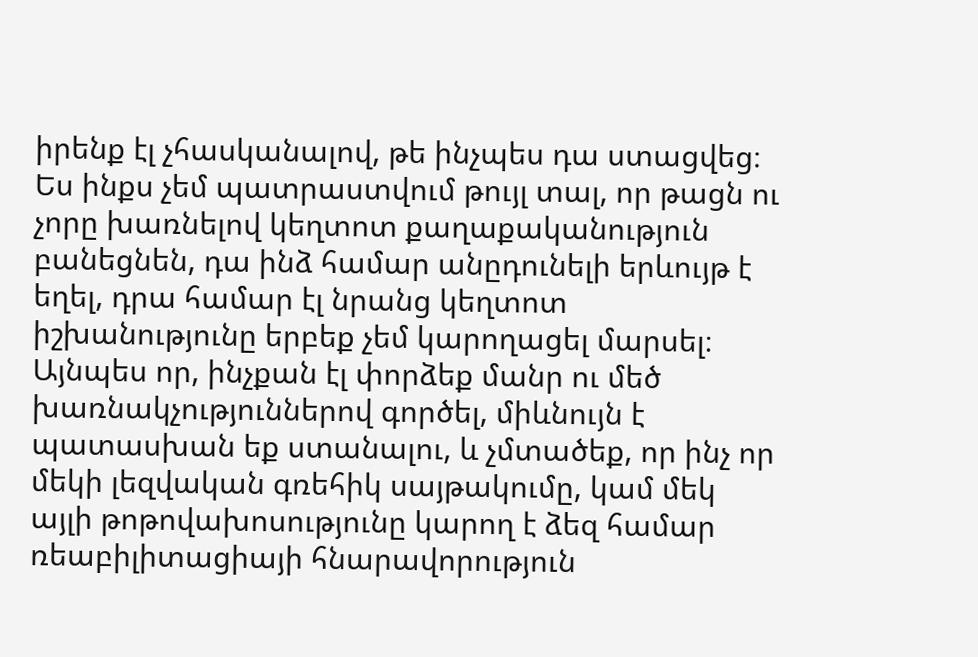իրենք էլ չհասկանալով, թե ինչպես դա ստացվեց։
Ես ինքս չեմ պատրաստվում թույլ տալ, որ թացն ու չորը խառնելով կեղտոտ քաղաքականություն բանեցնեն, դա ինձ համար անըդունելի երևույթ է եղել, դրա համար էլ նրանց կեղտոտ իշխանությունը երբեք չեմ կարողացել մարսել։ Այնպես որ, ինչքան էլ փորձեք մանր ու մեծ խառնակչություններով գործել, միևնույն է պատասխան եք ստանալու, և չմտածեք, որ ինչ որ մեկի լեզվական գռեհիկ սայթակումը, կամ մեկ այլի թոթովախոսությունը կարող է ձեզ համար ռեաբիլիտացիայի հնարավորություն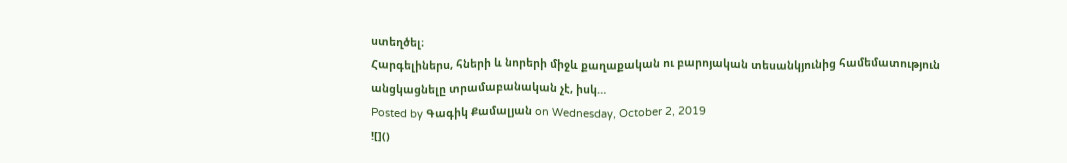ստեղծել։
Հարգելիներս, հների և նորերի միջև քաղաքական ու բարոյական տեսանկյունից համեմատություն անցկացնելը տրամաբանական չէ, իսկ…
Posted by Գագիկ Քամալյան on Wednesday, October 2, 2019
![]()